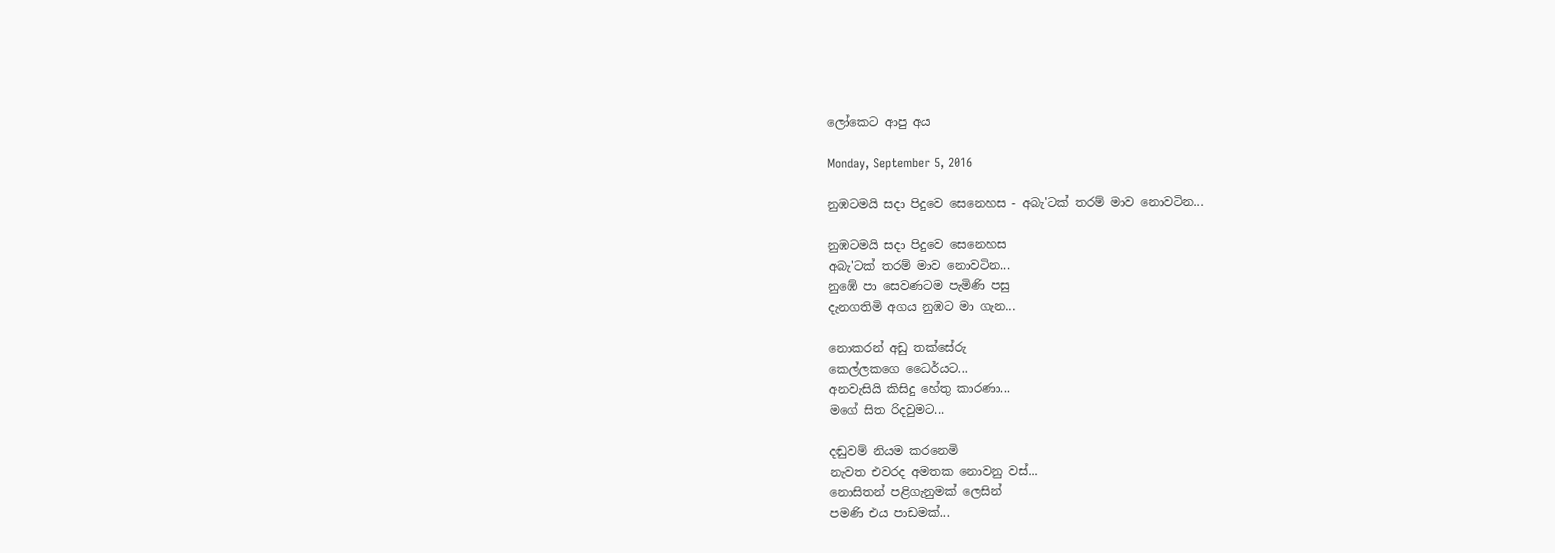ලෝකෙට ආපු අය

Monday, September 5, 2016

නුඹටමයි සදා පිදුවෙ සෙනෙහස - අබැ'ටක් තරම් මාව නොවටින...

නුඹටමයි සදා පිදුවෙ සෙනෙහස
අබැ'ටක් තරම් මාව නොවටින...
නුඹේ පා සෙවණටම පැමිණි පසු
දැනගතිමි අගය නුඹට මා ගැන...

නොකරන් අඩු තක්සේරු
කෙල්ලකගෙ ධෛර්යට...
අනවැසියි කිසිදු හේතු කාරණා...
මගේ සිත රිදවුමට...

දඬුවම් නියම කරනෙමි
නැවත එවරද අමතක නොවනු වස්...
නොසිතන් පළිගැනුමක් ලෙසින්
පමණි එය පාඩමක්...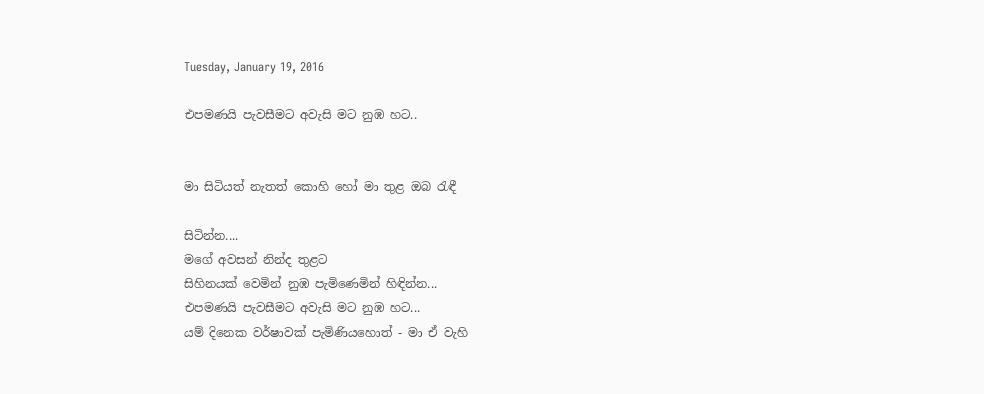Tuesday, January 19, 2016

එපමණයි පැවසීමට අවැසි මට නුඹ හට..


මා සිටියත් නැතත් කොහි හෝ මා තුළ ඔබ රැඳී

සිටින්න....
මගේ අවසන් නින්ද තුළට
සිහිනයක් වෙමින් නුඹ පැමිණෙමින් හිඳින්න...
එපමණයි පැවසීමට අවැසි මට නුඹ හට...
යම් දිනෙක වර්ෂාවක් පැමිණියහොත් - මා ඒ වැහි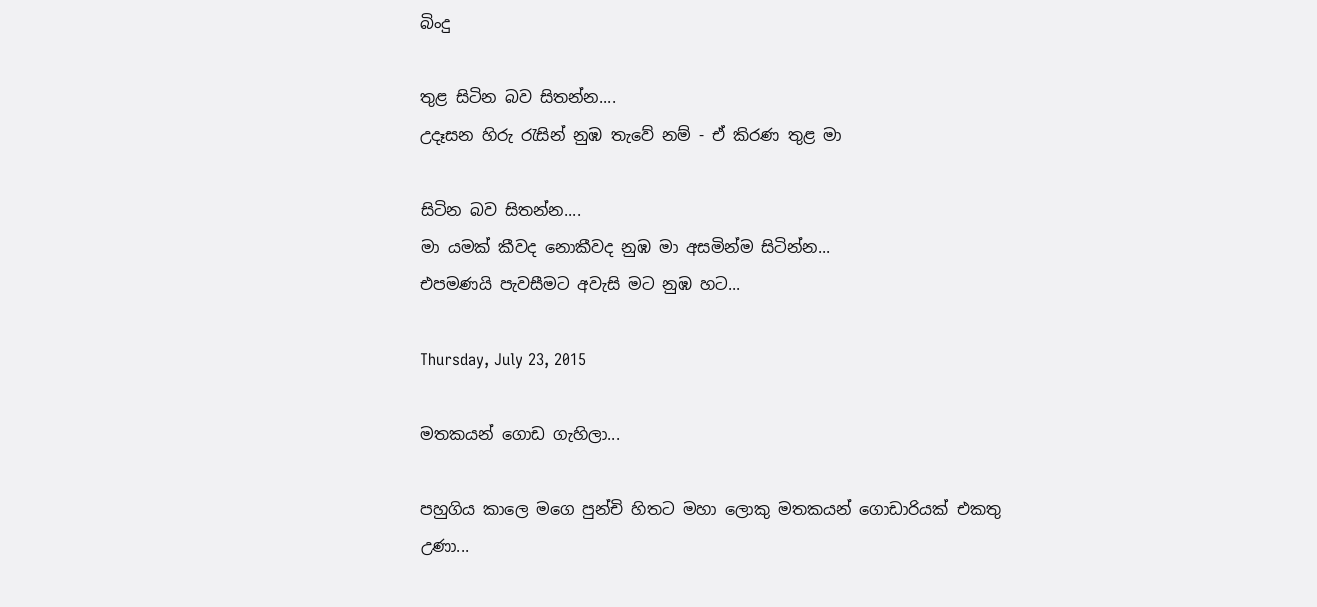බිංදු

තුළ සිටින බව සිතන්න....
උදෑසන හිරු රැසින් නුඹ තැවේ නම් - ඒ කිරණ තුළ මා

සිටින බව සිතන්න....
මා යමක් කීවද නොකීවද නුඹ මා අසමින්ම සිටින්න...
එපමණයි පැවසීමට අවැසි මට නුඹ හට...

Thursday, July 23, 2015

මතකයන් ගොඩ ගැහිලා...

පහුගිය කාලෙ මගෙ පුන්චි හිතට මහා ලොකු මතකයන් ගොඩාරියක් එකතු උණා...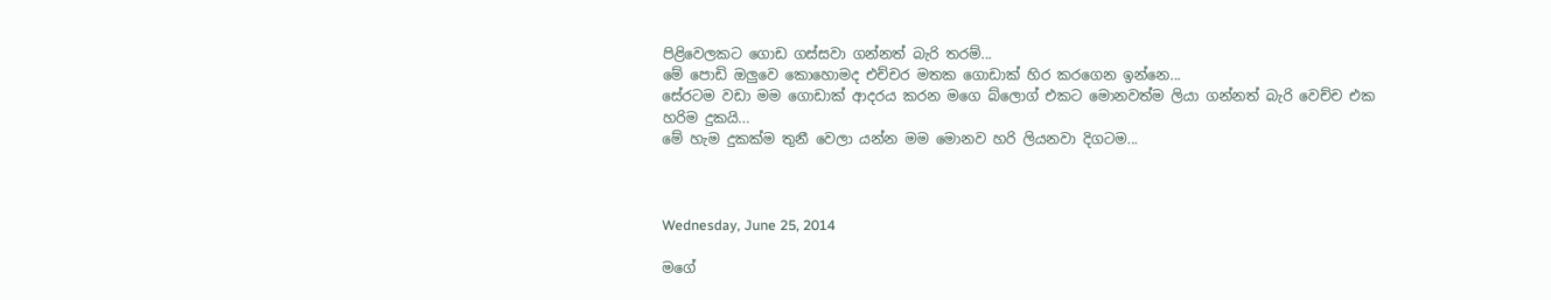පිළිවෙලකට ගොඩ ගස්සවා ගන්නත් බැරි තරම්...
මේ පොඩි ඔලුවෙ කොහොමද එච්චර මතක ගොඩාක් හිර කරගෙන ඉන්නෙ...
සේරටම වඩා මම ගොඩාක් ආදරය කරන මගෙ බ්ලොග් එකට මොනවත්ම ලියා ගන්නත් බැරි වෙච්ච එක හරිම දුකයි...
මේ හැම දුකක්ම තුනී වෙලා යන්න මම මොනව හරි ලියනවා දිගටම...



Wednesday, June 25, 2014

මගේ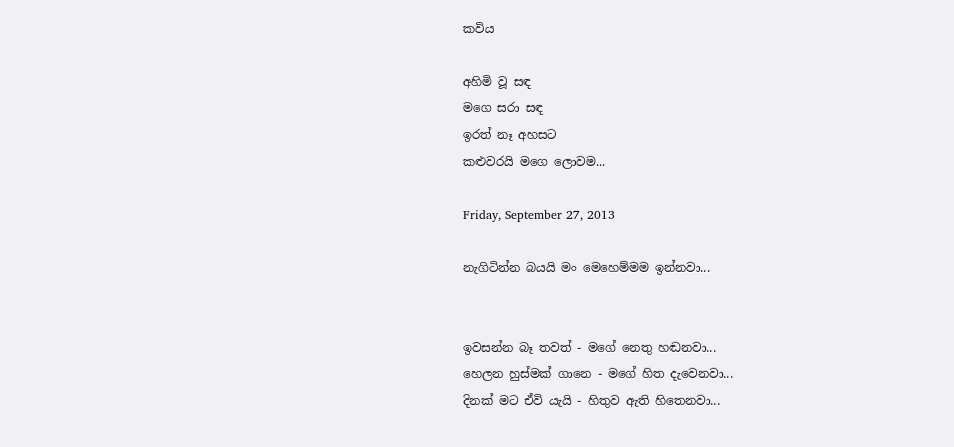කවිය

අහිමි වූ සඳ
මගෙ සරා සඳ
ඉරත් නෑ අහසට
කළුවරයි මගෙ ලොවම...

Friday, September 27, 2013

නැගිටින්න බයයි මං මෙහෙම්මම ඉන්නවා...


ඉවසන්න බෑ තවත් - මගේ නෙතු හඬනවා...
හෙලන හුස්මක් ගානෙ - මගේ හිත දැවෙනවා...
දිනක් මට ඒවි යැයි - හිතුව ඇති හිතෙනවා...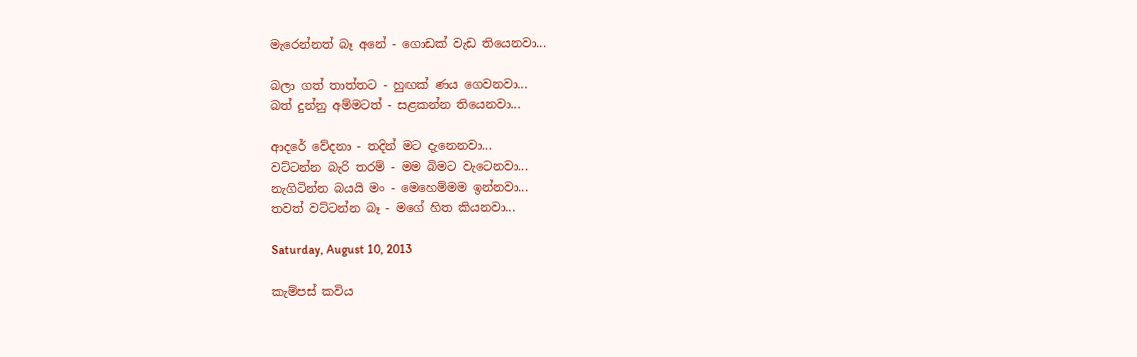මැරෙන්නත් බෑ අනේ - ගොඩක් වැඩ තියෙනවා...

බලා ගත් තාත්තට - හුඟක් ණය ගෙවනවා...
බත් දුන්නු අම්මටත් - සළකන්න තියෙනවා...

ආදරේ වේදනා - තදින් මට දැනෙනවා...
වට්ටන්න බැරි තරම් - මම බිමට වැටෙනවා...
නැගිටින්න බයයි මං - මෙහෙම්මම ඉන්නවා...
තවත් වට්ටන්න බෑ - මගේ හිත කියනවා...

Saturday, August 10, 2013

කැම්පස් කවිය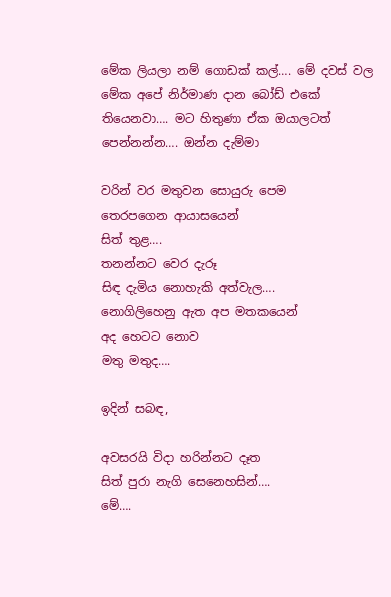මේක ලියලා නම් ගොඩක් කල්…. මේ දවස් වල මේක අපේ නිර්මාණ දාන බෝඩ් එකේ තියෙනවා…. මට හිතුණා ඒක ඔයාලටත් පෙන්නන්න…. ඔන්න දැම්මා

වරින් වර මතුවන සොයුරු පෙම
තෙරපගෙන ආයාසයෙන්
සිත් තුළ….
තනන්නට වෙර දැරූ
සිඳ දැමිය නොහැකි අත්වැල….
නොගිලිහෙනු ඇත අප මතකයෙන්
අද හෙටට නොව
මතු මතුද….

ඉදින් සබඳ,

අවසරයි විදා හරින්නට දෑත
සිත් පුරා නැගි සෙනෙහසින්….
මේ….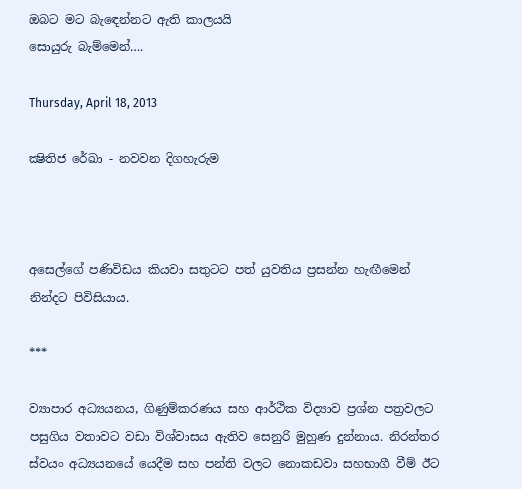ඔබට මට බැඳෙන්නට ඇති කාලයයි
සොයුරු බැම්මෙන්….

Thursday, April 18, 2013

ක්‍ෂිතිජ රේඛා - නවවන දිගහැරුම



අසෙල්ගේ පණිවිඩය කියවා සතුටට පත් යුවතිය ප්‍රසන්න හැඟීමෙන් නින්දට පිවිසියාය.

***

ව්‍යාපාර අධ්‍යයනය, ගිණුම්කරණය සහ ආර්ථික විද්‍යාව ප්‍රශ්න පත්‍රවලට පසුගිය වතාවට වඩා විශ්වාසය ඇතිව සෙනුරි මුහුණ දුන්නාය. නිරන්තර ස්වයං අධ්‍යයනයේ යෙදීම සහ පන්ති වලට නොකඩවා සහභාගී වීම් ඊට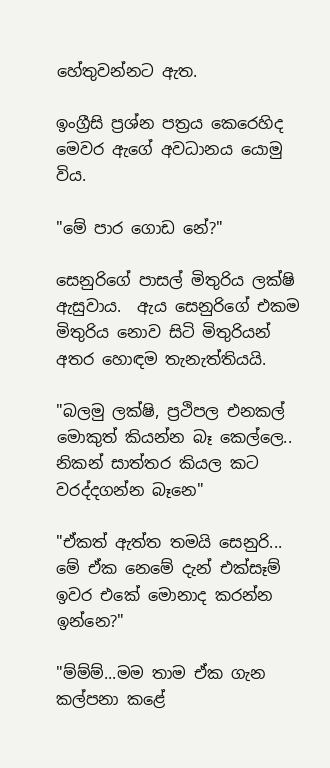හේතුවන්නට ඇත.

ඉංග්‍රීසි ප්‍රශ්න පත්‍රය කෙරෙහිද මෙවර ඇගේ අවධානය යොමු විය.

"මේ පාර ගොඩ නේ?"

සෙනුරිගේ පාසල් මිතුරිය ලක්ෂි ඇසුවාය.  ඇය සෙනුරිගේ එකම මිතුරිය නොව සිටි මිතුරියන් අතර හොඳම තැනැත්තියයි.

"බලමු ලක්ෂි, ප්‍රථිපල එනකල් මොකුත් කියන්න බෑ කෙල්ලෙ.. නිකන් සාත්තර කියල කට වරද්දගන්න බෑනෙ"

"ඒකත් ඇත්ත තමයි සෙනුරි... මේ ඒක නෙමේ දැන් එක්සෑම් ඉවර එකේ මොනාද කරන්න ඉන්නෙ?"

"ම්ම්ම්...මම තාම ඒක ගැන කල්පනා කළේ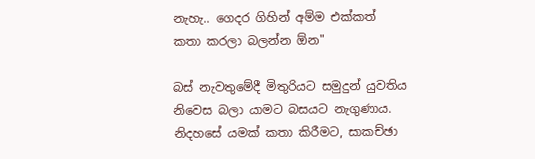නැහැ.. ගෙදර ගිහින් අම්ම එක්කත් කතා කරලා බලන්න ඕන"

බස් නැවතුමේදී මිතුරියට සමුදුන් යුවතිය නිවෙස බලා යාමට බසයට නැගුණාය. නිදහසේ යමක් කතා කිරීමට, සාකච්ඡා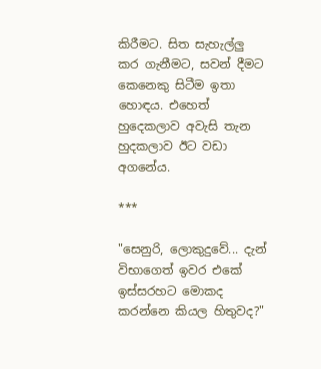කිරීමට. සිත සැහැල්ලු කර ගැනීමට, සවන් දීමට කෙනෙකු සිටීම ඉතා හොඳය. එහෙත් හුදෙකලාව අවැසි තැන හුදකලාව ඊට වඩා අගනේය.

***

"සෙනුරි, ලොකුදුවේ... දැන් විභාගෙත් ඉවර එකේ ඉස්සරහට මොකද කරන්නෙ කියල හිතුවද?"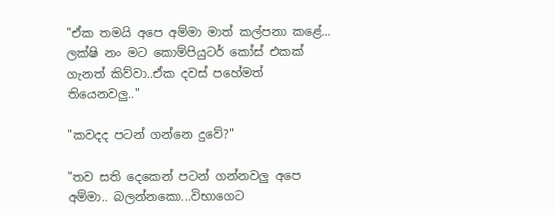"ඒක තමයි අපෙ අම්මා මාත් කල්පනා කළේ... ලක්ෂි නං මට කොම්පියුටර් කෝස් එකක් ගැනත් කිව්වා..ඒක දවස් පහේමත් තියෙනවලු.."

"කවදද පටන් ගන්නෙ දුවේ?"

"තව සති දෙකෙන් පටන් ගන්නවලු අපෙ අම්මා.. බලන්නකො...විභාගෙට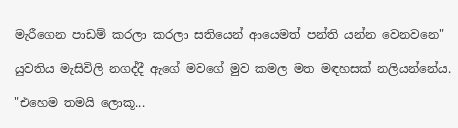මැරීගෙන පාඩම් කරලා කරලා සතියෙන් ආයෙමත් පන්ති යන්න වෙනවනෙ"

යුවතිය මැසිවිලි නගද්දී ඇගේ මවගේ මුව කමල මත මඳහසක් නලියන්නේය.

"එහෙම තමයි ලොකූ...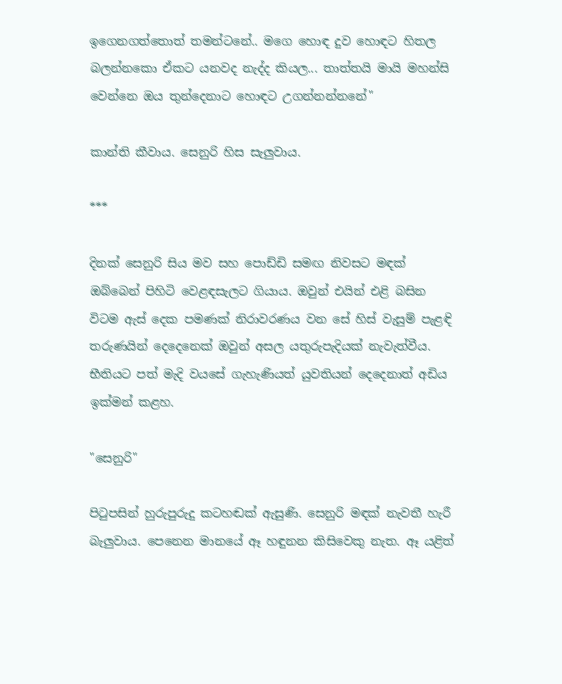ඉගෙනගත්තොත් තමන්ටනේ.. මගෙ හොඳ දුව හොඳට හිතල බලන්නකො ඒකට යනවද නැද්ද කියල... තාත්තයි මායි මහන්සි වෙන්නෙ ඔය තුන්දෙනාට හොඳට උගන්නන්නනේ"

කාන්ති කීවාය. සෙනුරි හිස සැලුවාය.

***

දිනක් සෙනුරි සිය මව සහ පොඩ්ඩි සමඟ නිවසට මඳක් ඔබ්බෙන් පිහිටි වෙළඳසැලට ගියාය. ඔවුන් එයින් එළි බසින විටම ඇස් දෙක පමණක් නිරාවරණය වන සේ හිස් වැසුම් පැළඳි තරුණයින් දෙදෙනෙක් ඔවුන් අසල යතුරුපැදියක් නැවැත්වීය. භීතියට පත් මැදි වයසේ ගැහැණියත් යුවතියන් දෙදෙනාත් අඩිය ඉක්මන් කළහ.

"සෙනුරි"

පිටුපසින් හුරුපුරුදු කටහඬක් ඇසුණි. සෙනුරි මඳක් නැවතී හැරී බැලුවාය. පෙනෙන මානයේ ඈ හඳුනන කිසිවෙකු නැත. ඈ යළිත්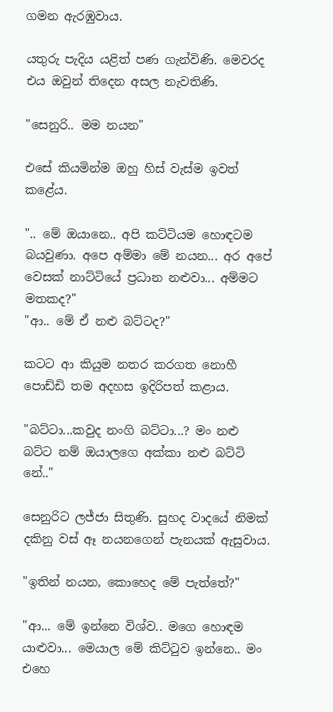ගමන ඇරඹුවාය.

යතුරු පැදිය යළිත් පණ ගැන්විණි. මෙවරද එය ඔවුන් තිදෙන අසල නැවතිණි.

"සෙනුරි.. මම නයන"

එසේ කියමින්ම ඔහු හිස් වැස්ම ඉවත් කළේය.

".. මේ ඔයානෙ.. අපි කට්ටියම හොඳටම බයවුණා. අපෙ අම්මා මේ නයන... අර අපේ වෙසක් නාට්ටියේ ප්‍රධාන නළුවා... අම්මට මතකද?"
"ආ.. මේ ඒ නළු බට්ටද?"

කටට ආ කියුම නතර කරගත නොහී පොඩ්ඩි තම අදහස ඉදිරිපත් කළාය.

"බට්ටා...කවුද නංගි බට්ටා...? මං නළු බට්ට නම් ඔයාලගෙ අක්කා නළු බට්ටි නේ.."

සෙනුරිට ලජ්ජා සිතුණි. සුහද වාදයේ නිමක් දකිනු වස් ඈ නයනගෙන් පැනයක් ඇසුවාය.

"ඉතින් නයන, කොහෙද මේ පැත්තේ?"

"ආ... මේ ඉන්නෙ විශ්ව.. මගෙ හොඳම යාළුවා... මෙයාල මේ කිට්ටුව ඉන්නෙ.. මං එහෙ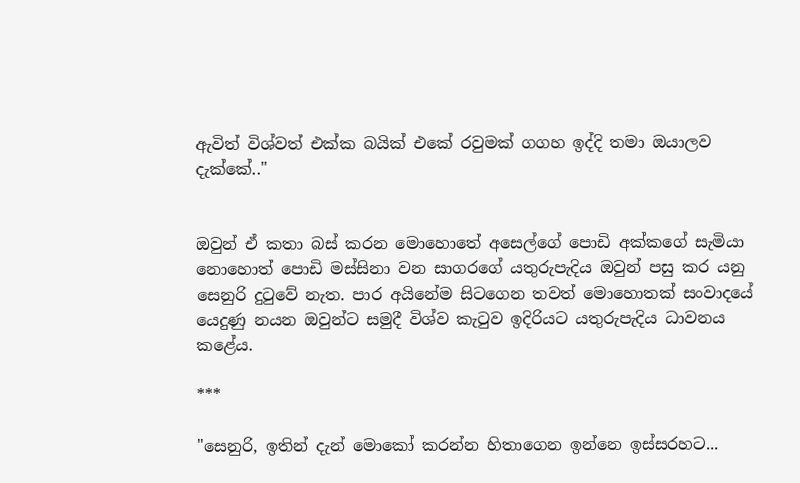ඇවිත් විශ්වත් එක්ක බයික් එකේ රවුමක් ගගහ ඉද්දි තමා ඔයාලව දැක්කේ.."


ඔවුන් ඒ කතා බස් කරන මොහොතේ අසෙල්ගේ පොඩි අක්කගේ සැමියා නොහොත් පොඩි මස්සිනා වන සාගරගේ යතුරුපැදිය ඔවුන් පසු කර යනු සෙනුරි දුටුවේ නැත. පාර අයිනේම සිටගෙන තවත් මොහොතක් සංවාදයේ යෙදුණු නයන ඔවුන්ට සමුදී විශ්ව කැටුව ඉදිරියට යතුරුපැදිය ධාවනය කළේය.

***

"සෙනුරි, ඉතින් දැන් මොකෝ කරන්න හිතාගෙන ඉන්නෙ ඉස්සරහට...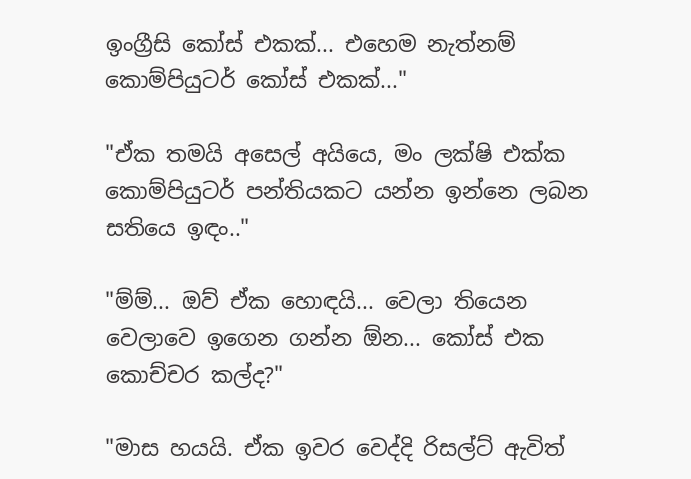ඉංග්‍රීසි කෝස් එකක්... එහෙම නැත්නම් කොම්පියුටර් කෝස් එකක්..."

"ඒක තමයි අසෙල් අයියෙ, මං ලක්ෂි එක්ක කොම්පියුටර් පන්තියකට යන්න ඉන්නෙ ලබන සතියෙ ඉඳං.."

"ම්ම්... ඔව් ඒක හොඳයි... වෙලා තියෙන වෙලාවෙ ඉගෙන ගන්න ඕන... කෝස් එක කොච්චර කල්ද?"

"මාස හයයි. ඒක ඉවර වෙද්දි රිසල්ට් ඇවිත්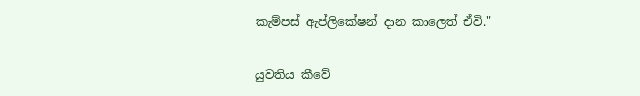කැම්පස් ඇප්ලිකේෂන් දාන කාලෙත් ඒවි."

යුවතිය කීවේ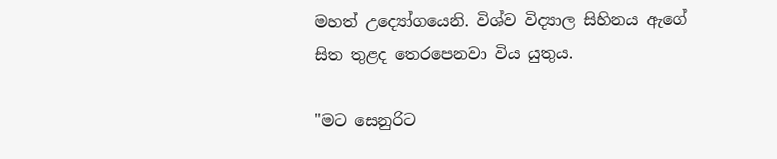මහත් උද්‍යෝගයෙනි. විශ්ව විද්‍යාල සිහිනය ඇගේ සිත තුළද තෙරපෙනවා විය යුතුය.

"මට සෙනුරිට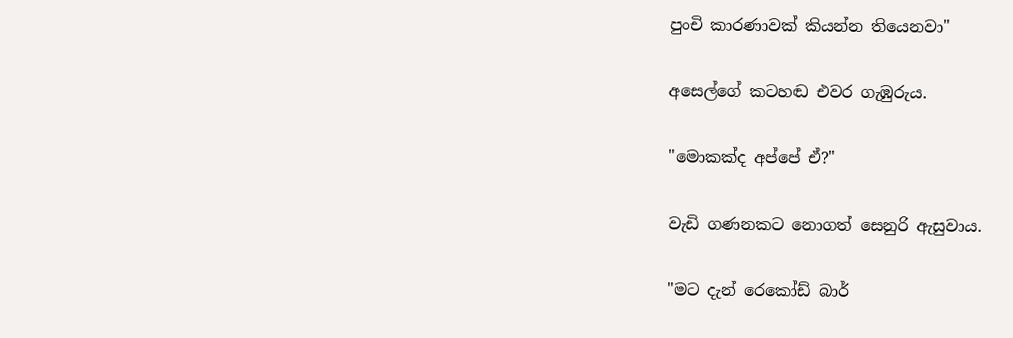පුංචි කාරණාවක් කියන්න තියෙනවා"

අසෙල්ගේ කටහඬ එවර ගැඹුරුය.

"මොකක්ද අප්පේ ඒ?"

වැඩි ගණනකට නොගත් සෙනුරි ඇසුවාය.

"මට දැන් රෙකෝඩ් බාර්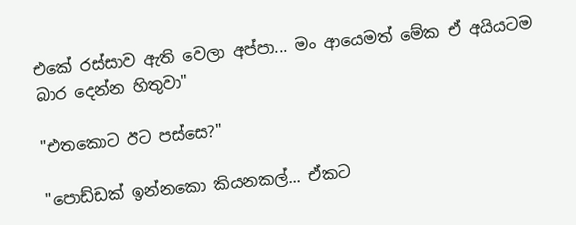එකේ රස්සාව ඇති වෙලා අප්පා... මං ආයෙමත් මේක ඒ අයියටම බාර දෙන්න හිතුවා"

"එතකොට ඊට පස්සෙ?"

"පොඩ්ඩක් ඉන්නකො කියනකල්... ඒකට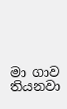මා ගාව තියනවා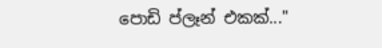පොඩි ප්ලෑන් එකක්..."